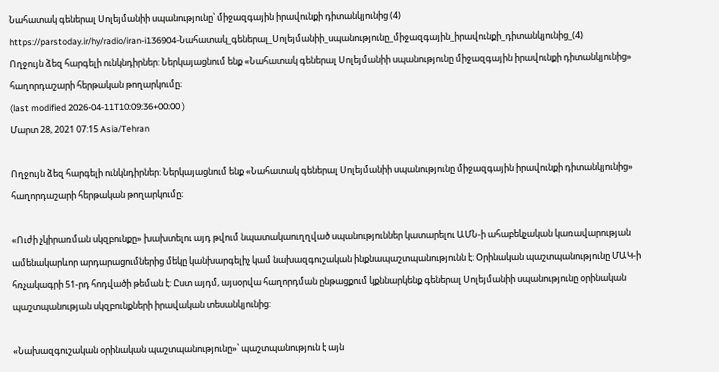Նահատակ գեներալ Սոլեյմանիի սպանությունը՝ միջազգային իրավունքի դիտանկյունից (4)
https://parstoday.ir/hy/radio/iran-i136904-Նահատակ_գեներալ_Սոլեյմանիի_սպանությունը_միջազգային_իրավունքի_դիտանկյունից_(4)
Ողջույն ձեզ հարգելի ունկնդիրներ: Ներկայացնում ենք «Նահատակ գեներալ Սոլեյմանիի սպանությունը միջազգային իրավունքի դիտանկյունից» հաղորդաշարի հերթական թողարկումը։
(last modified 2026-04-11T10:09:36+00:00 )
Մարտ 28, 2021 07:15 Asia/Tehran

Ողջույն ձեզ հարգելի ունկնդիրներ: Ներկայացնում ենք «Նահատակ գեներալ Սոլեյմանիի սպանությունը միջազգային իրավունքի դիտանկյունից» հաղորդաշարի հերթական թողարկումը։

«Ուժի չկիրառման սկզբունքը» խախտելու այդ թվում նպատակաուղղված սպանություններ կատարելու ԱՄՆ-ի ահաբեկչական կառավարության ամենակարևոր արդարացումներից մեկը կանխարգելիչ կամ նախազգուշական ինքնապաշտպանությունն է: Օրինական պաշտպանությունը ՄԱԿ-ի հռչակագրի 51-րդ հոդվածի թեման է: Ըստ այդմ, այսօրվա հաղորդման ընթացքում կքննարկենք գեներալ Սոլեյմանիի սպանությունը օրինական պաշտպանության սկզբունքների իրավական տեսանկյունից:

«Նախազգուշական օրինական պաշտպանությունը»՝ պաշտպանություն է այն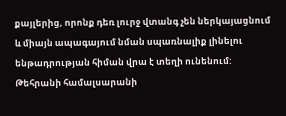քայլերից, որոնք դեռ լուրջ վտանգ չեն ներկայացնում և միայն ապագայում նման սպառնալիք լինելու ենթադրության հիման վրա է տեղի ունենում: Թեհրանի համալսարանի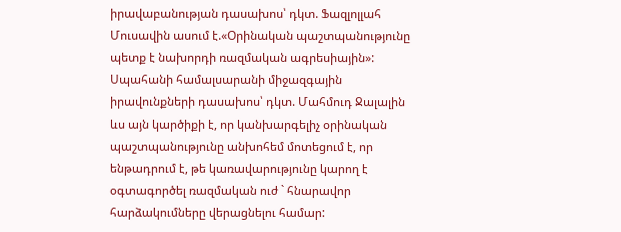իրավաբանության դասախոս՝ դկտ. Ֆազլոլլահ Մուսավին ասում է.«Օրինական պաշտպանությունը պետք է նախորդի ռազմական ագրեսիային»: Սպահանի համալսարանի միջազգային իրավունքների դասախոս՝ դկտ. Մահմուդ Ջալալին ևս այն կարծիքի է, որ կանխարգելիչ օրինական պաշտպանությունը անխոհեմ մոտեցում է, որ ենթադրում է, թե կառավարությունը կարող է օգտագործել ռազմական ուժ ` հնարավոր հարձակումները վերացնելու համար: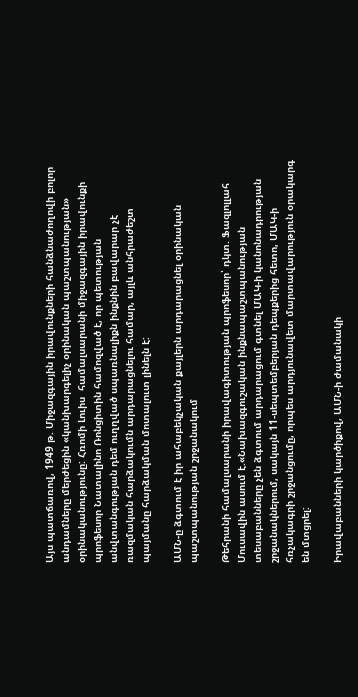Այս պատճառով, 1949 թ. Միջազգային իրավունքների հանձնաժողովի բոլոր անդամները մերժեցին «կանխարգելիչ օրինական պաշտպանության» օրինականությունը: Հռոմի Լուիս  համալսարանի միջազգային իրավունքի պրոֆեսոր Նատալինո Ռոնցիտին համոզված է, որ պետության անվտանգության դեմ ուղղված սպառնալիքն ինքնին բավարար չէ ռազմական հարձակումն արդարացնելու համար, այլև անհրաժեշտ պայմանը հարձակման մոտալուտ լինելն է:

ԱՄՆ-ը ձգտում է իր ահաբեկչական քայլերն արդարացնել օրինական պաշտպանության շրջանակում

Թեհրանի համալսարանի իրավագիտության պրոֆեսոր՝ դկտ. Ֆազլոլլահ Մուսավին ասում է.«Նախազգուշական ինքնապաշտպանության տեսաբանները չեն ձգտում արդարացում գտնել ՄԱԿ-ի կանոնադրության շրջանակներում, սակայն 11-սեպտեմբերյան դեպքերից հետո, ՄԱԿ-ի հռչակագրի շրջանցումը, որպես արդյունավետ մարտավարություն օրակարգ են մտցրել:

Իրավաբանների կարծիքով, ԱՄՆ-ի ժամանակի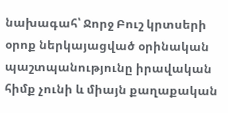նախագահ՝ Ջորջ Բուշ կրտսերի օրոք ներկայացված օրինական պաշտպանությունը իրավական հիմք չունի և միայն քաղաքական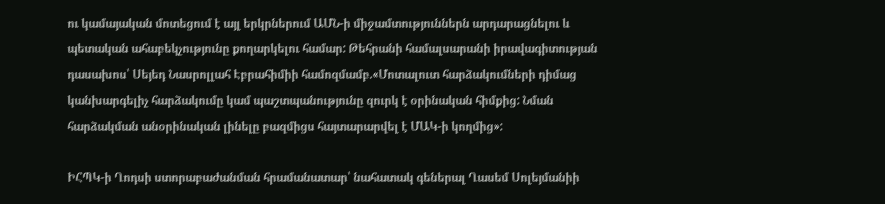ու կամայական մոտեցում է այլ երկրներում ԱՄՆ-ի միջամտություններն արդարացնելու և պետական ահաբեկչությունը քողարկելու համար: Թեհրանի համալսարանի իրավագիտության դասախոս՝ Սեյեդ Նասրոլլահ Էբրահիմիի համոզմամբ.«Մոտալուտ հարձակումների դիմաց կանխարգելիչ հարձակումը կամ պաշտպանությունը զուրկ է օրինական հիմքից: Նման հարձակման անօրինական լինելը բազմիցս հայտարարվել է ՄԱԿ-ի կողմից»:

ԻՀՊԿ-ի Ղոդսի ստորաբաժանման հրամանատար՝ նահատակ գեներալ Ղասեմ Սոլեյմանիի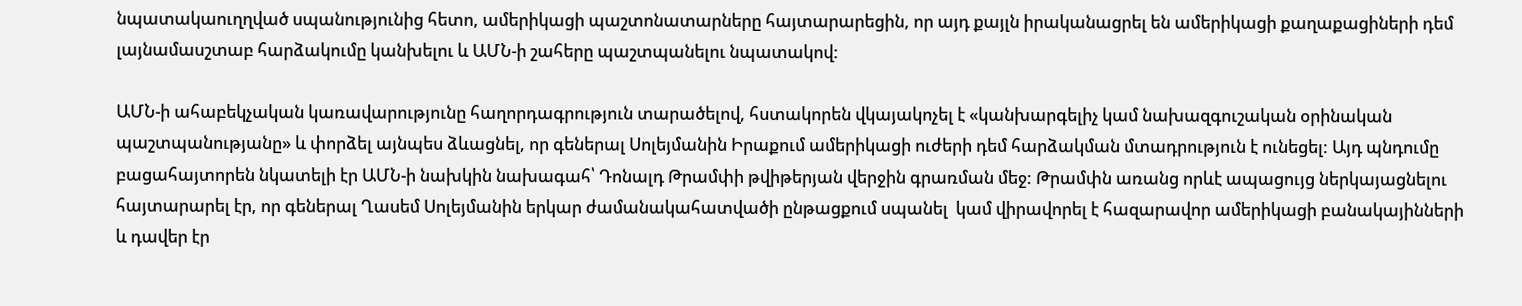նպատակաուղղված սպանությունից հետո, ամերիկացի պաշտոնատարները հայտարարեցին, որ այդ քայլն իրականացրել են ամերիկացի քաղաքացիների դեմ լայնամասշտաբ հարձակումը կանխելու և ԱՄՆ-ի շահերը պաշտպանելու նպատակով:

ԱՄՆ-ի ահաբեկչական կառավարությունը հաղորդագրություն տարածելով, հստակորեն վկայակոչել է «կանխարգելիչ կամ նախազգուշական օրինական պաշտպանությանը» և փորձել այնպես ձևացնել, որ գեներալ Սոլեյմանին Իրաքում ամերիկացի ուժերի դեմ հարձակման մտադրություն է ունեցել: Այդ պնդումը  բացահայտորեն նկատելի էր ԱՄՆ-ի նախկին նախագահ՝ Դոնալդ Թրամփի թվիթերյան վերջին գրառման մեջ: Թրամփն առանց որևէ ապացույց ներկայացնելու հայտարարել էր, որ գեներալ Ղասեմ Սոլեյմանին երկար ժամանակահատվածի ընթացքում սպանել  կամ վիրավորել է հազարավոր ամերիկացի բանակայինների և դավեր էր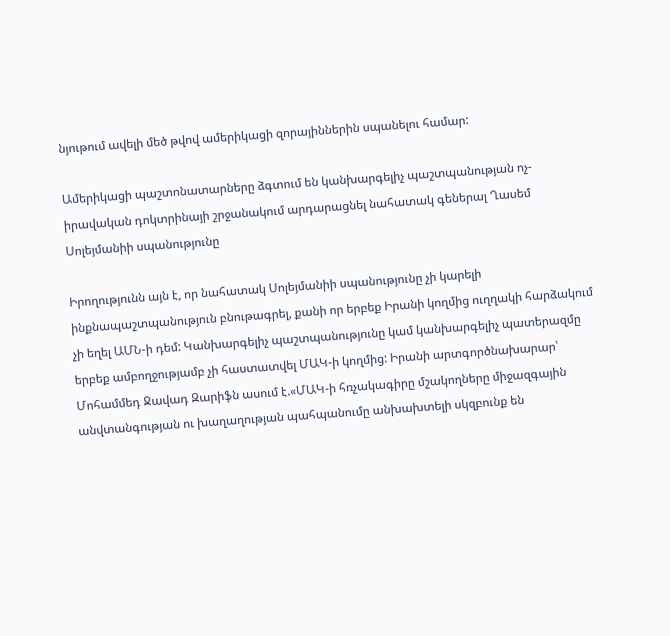նյութում ավելի մեծ թվով ամերիկացի զորայիններին սպանելու համար:

Ամերիկացի պաշտոնատարները ձգտում են կանխարգելիչ պաշտպանության ոչ-իրավական դոկտրինայի շրջանակում արդարացնել նահատակ գեներալ Ղասեմ Սոլեյմանիի սպանությունը

Իրողությունն այն է, որ նահատակ Սոլեյմանիի սպանությունը չի կարելի ինքնապաշտպանություն բնութագրել, քանի որ երբեք Իրանի կողմից ուղղակի հարձակում չի եղել ԱՄՆ-ի դեմ: Կանխարգելիչ պաշտպանությունը կամ կանխարգելիչ պատերազմը երբեք ամբողջությամբ չի հաստատվել ՄԱԿ-ի կողմից: Իրանի արտգործնախարար՝ Մոհամմեդ Ջավադ Զարիֆն ասում է.«ՄԱԿ-ի հռչակագիրը մշակողները միջազգային անվտանգության ու խաղաղության պահպանումը անխախտելի սկզբունք են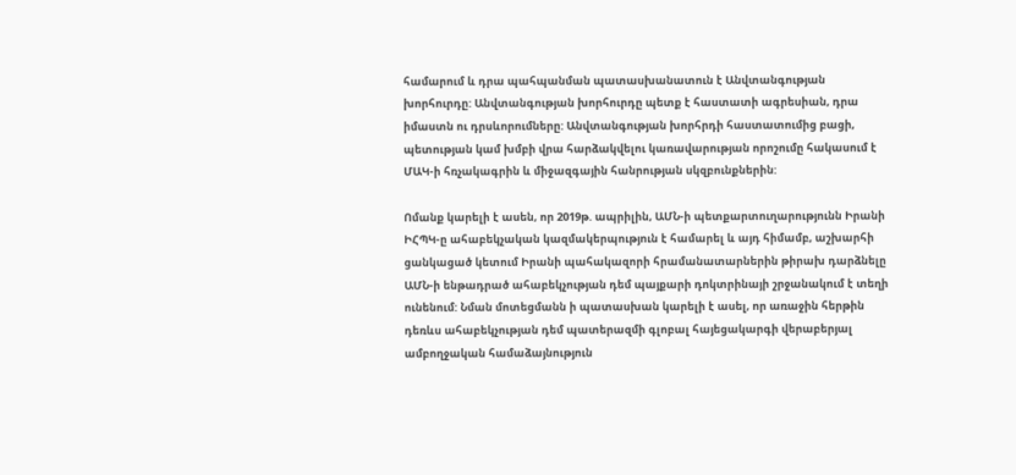համարում և դրա պահպանման պատասխանատուն է Անվտանգության խորհուրդը: Անվտանգության խորհուրդը պետք է հաստատի ագրեսիան, դրա իմաստն ու դրսևորումները: Անվտանգության խորհրդի հաստատումից բացի, պետության կամ խմբի վրա հարձակվելու կառավարության որոշումը հակասում է ՄԱԿ-ի հռչակագրին և միջազգային հանրության սկզբունքներին:

Ոմանք կարելի է ասեն, որ 2019թ. ապրիլին, ԱՄՆ-ի պետքարտուղարությունն Իրանի ԻՀՊԿ-ը ահաբեկչական կազմակերպություն է համարել և այդ հիմամբ, աշխարհի ցանկացած կետում Իրանի պահակազորի հրամանատարներին թիրախ դարձնելը ԱՄՆ-ի ենթադրած ահաբեկչության դեմ պայքարի դոկտրինայի շրջանակում է տեղի ունենում: Նման մոտեցմանն ի պատասխան կարելի է ասել, որ առաջին հերթին դեռևս ահաբեկչության դեմ պատերազմի գլոբալ հայեցակարգի վերաբերյալ ամբողջական համաձայնություն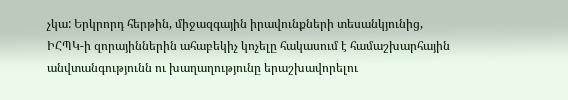չկա: Երկրորդ հերթին, միջազգային իրավունքների տեսանկյունից, ԻՀՊԿ-ի զորայիններին ահաբեկիչ կոչելը հակասում է համաշխարհային անվտանգությունն ու խաղաղությունը երաշխավորելու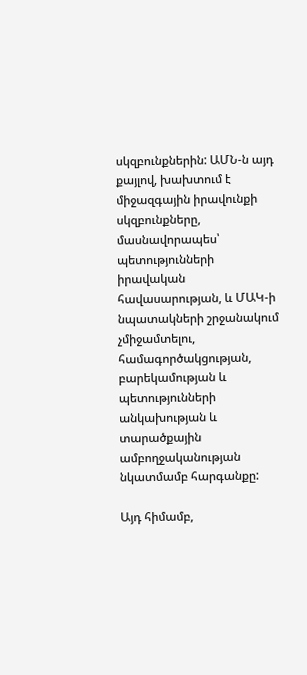սկզբունքներին: ԱՄՆ-ն այդ քայլով, խախտում է միջազգային իրավունքի սկզբունքները, մասնավորապես՝ պետությունների իրավական հավասարության, և ՄԱԿ-ի նպատակների շրջանակում չմիջամտելու, համագործակցության, բարեկամության և պետությունների անկախության և տարածքային ամբողջականության նկատմամբ հարգանքը:

Այդ հիմամբ,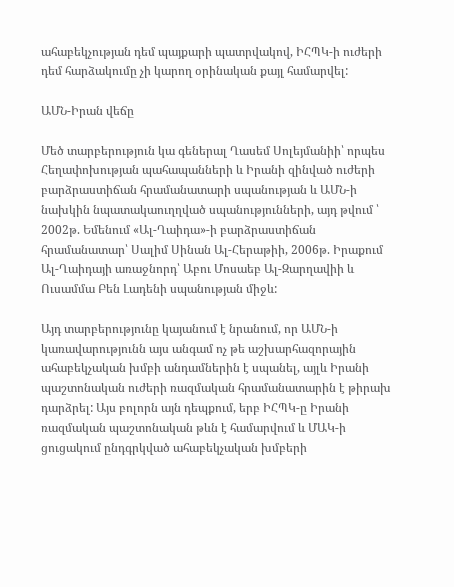ահաբեկչության դեմ պայքարի պատրվակով, ԻՀՊԿ-ի ուժերի դեմ հարձակումը չի կարող օրինական քայլ համարվել:

ԱՄՆ-Իրան վեճը

Մեծ տարբերություն կա գեներալ Ղասեմ Սոլեյմանիի՝ որպես Հեղափոխության պահապանների և Իրանի զինված ուժերի բարձրաստիճան հրամանատարի սպանության և ԱՄՆ-ի նախկին նպատակաուղղված սպանությունների, այդ թվում ՝ 2002թ. Եմենում «Ալ-Ղաիդա»-ի բարձրաստիճան հրամանատար՝ Սալիմ Սինան Ալ-Հերաթիի, 2006թ. Իրաքում Ալ-Ղաիդայի առաջնորդ՝ Աբու Մոսաեբ Ալ-Զարղավիի և  Ուսամմա Բեն Լադենի սպանության միջև:

Այդ տարբերությունը կայանում է նրանում, որ ԱՄՆ-ի կառավարությունն այս անգամ ոչ թե աշխարհազորային ահաբեկչական խմբի անդամներին է սպանել, այլև Իրանի պաշտոնական ուժերի ռազմական հրամանատարին է թիրախ դարձրել: Այս բոլորն այն դեպքում, երբ ԻՀՊԿ-ը Իրանի ռազմական պաշտոնական թևն է համարվում և ՄԱԿ-ի ցուցակում ընդգրկված ահաբեկչական խմբերի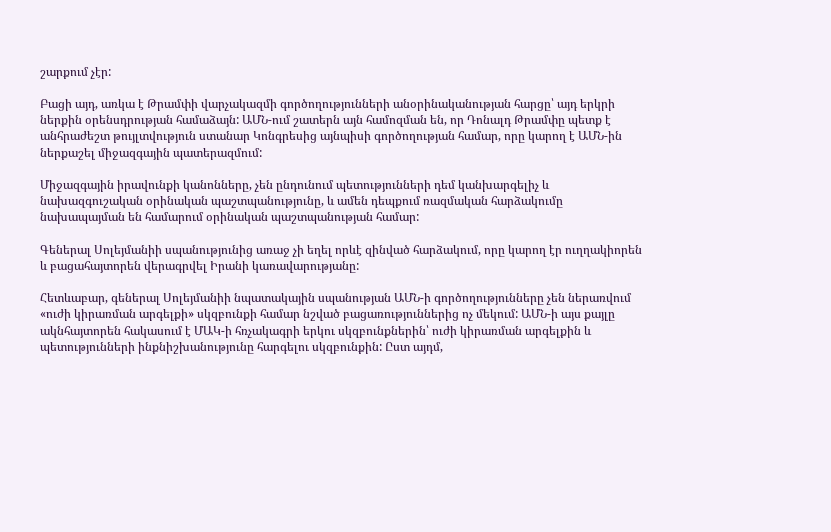շարքում չէր:

Բացի այդ, առկա է Թրամփի վարչակազմի գործողությունների անօրինականության հարցը՝ այդ երկրի ներքին օրենսդրության համաձայն: ԱՄՆ-ում շատերն այն համոզման են, որ Դոնալդ Թրամփը պետք է անհրաժեշտ թույլտվություն ստանար Կոնգրեսից այնպիսի գործողության համար, որը կարող է ԱՄՆ-ին ներքաշել միջազգային պատերազմում:

Միջազգային իրավունքի կանոնները, չեն ընդունում պետությունների դեմ կանխարգելիչ և նախազգուշական օրինական պաշտպանությունը, և ամեն դեպքում ռազմական հարձակումը նախապայման են համարում օրինական պաշտպանության համար:

Գեներալ Սոլեյմանիի սպանությունից առաջ չի եղել որևէ զինված հարձակում, որը կարող էր ուղղակիորեն և բացահայտորեն վերագրվել Իրանի կառավարությանը:

Հետևաբար, գեներալ Սոլեյմանիի նպատակային սպանության ԱՄՆ-ի գործողությունները չեն ներառվում «ուժի կիրառման արգելքի» սկզբունքի համար նշված բացառություններից ոչ մեկում: ԱՄՆ-ի այս քայլը ակնհայտորեն հակասում է ՄԱԿ-ի հռչակագրի երկու սկզբունքներին՝ ուժի կիրառման արգելքին և պետությունների ինքնիշխանությունը հարգելու սկզբունքին: Ըստ այդմ,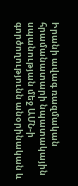Իրանի ավագ ռազմական հրամանատարի նպատակային սպանության մեջ ԱՄՆ-ի գործողությունն անօրինական և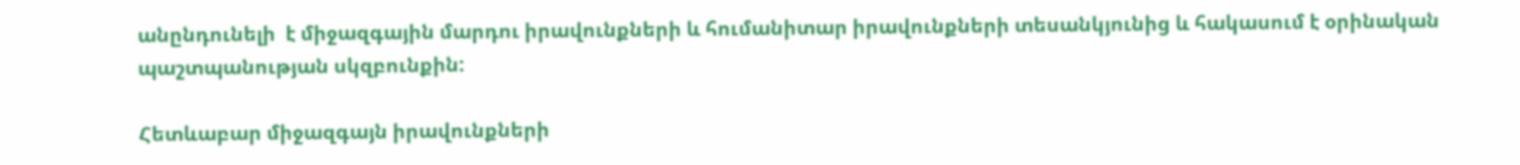անընդունելի  է միջազգային մարդու իրավունքների և հումանիտար իրավունքների տեսանկյունից և հակասում է օրինական պաշտպանության սկզբունքին:

Հետևաբար միջազգայն իրավունքների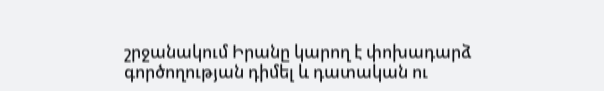շրջանակում Իրանը կարող է փոխադարձ գործողության դիմել և դատական ու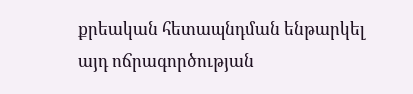քրեական հետապնդման ենթարկել այդ ոճրագործության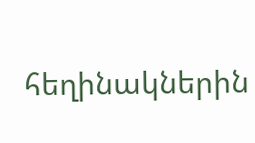հեղինակներին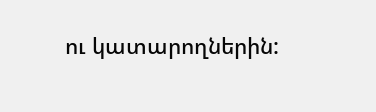ու կատարողներին: